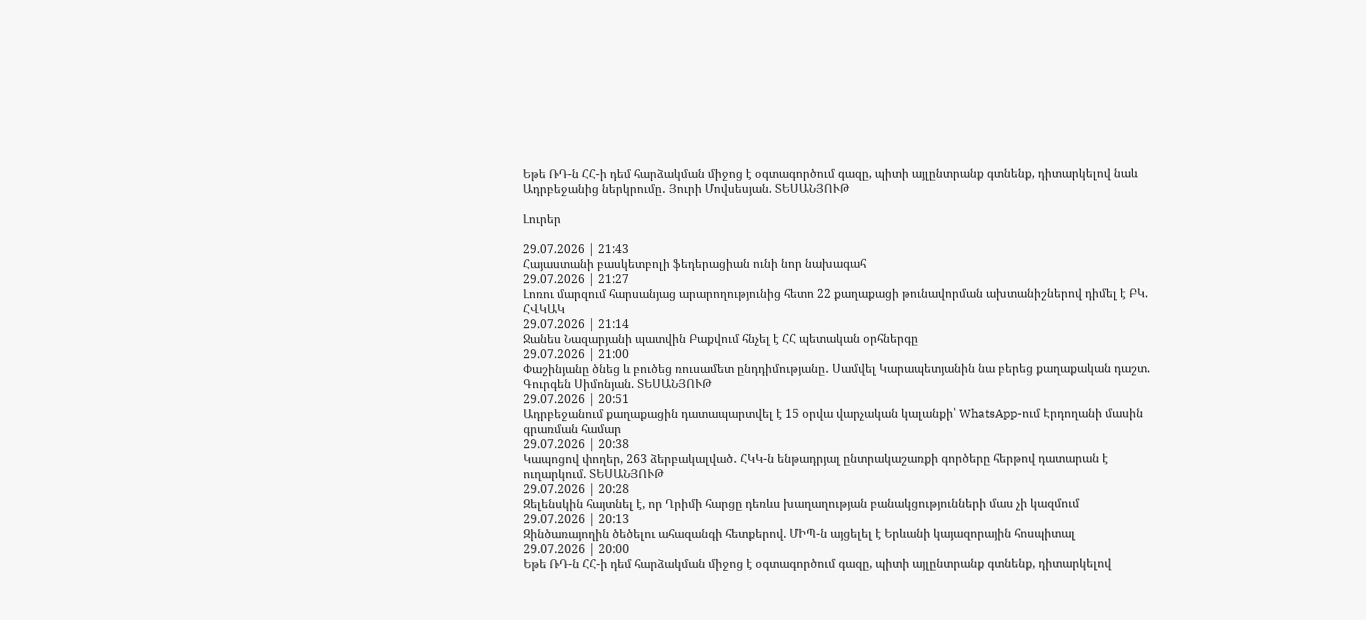Եթե ՌԴ-ն ՀՀ-ի դեմ հարձակման միջոց է օգտագործում գազը, պիտի այլընտրանք գտնենք, դիտարկելով նաև Ադրբեջանից ներկրումը․ Յուրի Մովսեսյան. ՏԵՍԱՆՅՈՒԹ

Լուրեր

29.07.2026 | 21:43
Հայաստանի բասկետբոլի ֆեդերացիան ունի նոր նախագահ
29.07.2026 | 21:27
Լոռու մարզում հարսանյաց արարողությունից հետո 22 քաղաքացի թունավորման ախտանիշներով դիմել է ԲԿ. ՀՎԿԱԿ
29.07.2026 | 21:14
Ջանես Նազարյանի պատվին Բաքվում հնչել է ՀՀ պետական օրհներգը
29.07.2026 | 21:00
Փաշինյանը ծնեց և բուծեց ռուսամետ ընդդիմությանը․ Սամվել Կարապետյանին նա բերեց քաղաքական դաշտ. Գուրգեն Սիմոնյան. ՏԵՍԱՆՅՈՒԹ
29.07.2026 | 20:51
Ադրբեջանում քաղաքացին դատապարտվել է 15 օրվա վարչական կալանքի՝ WhatsApp-ում Էրդողանի մասին գրառման համար
29.07.2026 | 20:38
Կապոցով փողեր, 263 ձերբակալված․ ՀԿԿ-ն ենթադրյալ ընտրակաշառքի գործերը հերթով դատարան է ուղարկում. ՏԵՍԱՆՅՈՒԹ
29.07.2026 | 20:28
Զելենսկին հայտնել է, որ Ղրիմի հարցը դեռևս խաղաղության բանակցությունների մաս չի կազմում
29.07.2026 | 20:13
Զինծառայողին ծեծելու ահազանգի հետքերով. ՄԻՊ-ն այցելել է Երևանի կայազորային հոսպիտալ
29.07.2026 | 20:00
Եթե ՌԴ-ն ՀՀ-ի դեմ հարձակման միջոց է օգտագործում գազը, պիտի այլընտրանք գտնենք, դիտարկելով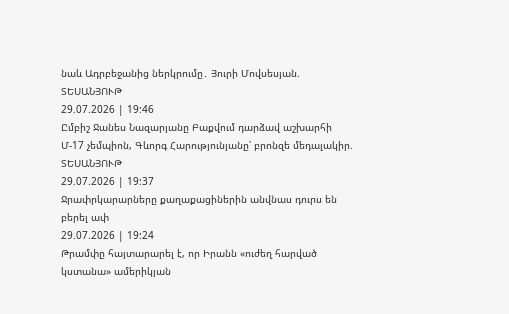նաև Ադրբեջանից ներկրումը․ Յուրի Մովսեսյան. ՏԵՍԱՆՅՈՒԹ
29.07.2026 | 19:46
Ըմբիշ Ջանես Նազարյանը Բաքվում դարձավ աշխարհի Մ-17 չեմպիոն, Գևորգ Հարությունյանը՝ բրոնզե մեդալակիր. ՏԵՍԱՆՅՈՒԹ
29.07.2026 | 19:37
Ջրափրկարարները քաղաքացիներին անվնաս դուրս են բերել ափ
29.07.2026 | 19:24
Թրամփը հայտարարել է, որ Իրանն «ուժեղ հարված կստանա» ամերիկյան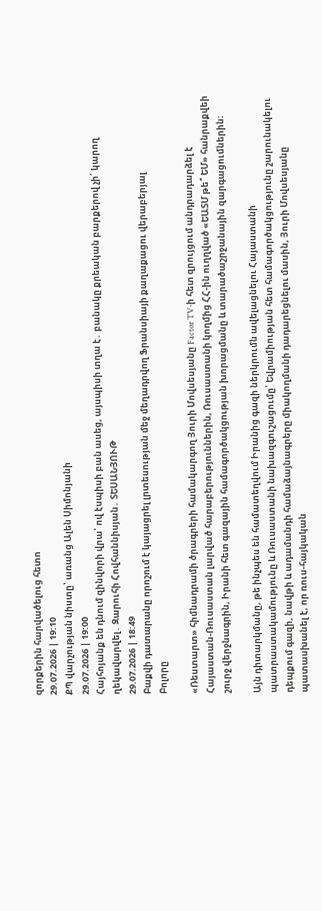զորքերին հարվածելուց հետո
29.07.2026 | 19:10
ՔՊ վարչության նիստը՝ առանց Ալեն Սիմոնյանի
29.07.2026 | 19:00
Հայհոյանք են դնում զինվորի վրա՝ ով էսպիսի բան ասեց, այսպիսի տղա է․ բանակը քրեական բարքերով չի՛ կարող ղեկավարվել․ Զարուհի Հովհաննիսյան․ ՏԵՍԱՆՅՈՒԹ
29.07.2026 | 18:49
Բաքվի դատարանը որոշում է կայացրել լրտեսության մեջ մեղադրվող Ֆրանսիայի քաղաքացու վերաբերյալ
Բոլորը

«Ռեստարտ» հիմնադրամի ծրագրերի համակարգող Յուրի Մովսեսյանը Factor TV-ի հետ զրույցում անդրադարձել է Հայաստան-Ռուսաստան լարված հարաբերություններին, Ռուսաստանի կողմից ՀՀ-ին ուղղված «ԵԱՏՄ թե՞ ԵՄ» հանրաքվեի շուրջ վերջնագրին, Իրանի հետ գազային համագործակցության խորացմանը և տարածաշրջանային զարգացումներին։

Այն դիտարկմանը, թե ինչպես են համատեղվում Իրանից գազի ներկրումն ավելացնելու Հայաստանի պատրաստակամությունը և Ռուսաստանի նախազգուշացումը՝ Եվրամիության հետ համագործակցությունը շարունակելու դեպքում գազի, նավթի և ադամանդի համաձայնագրերը միակողմանի դադարեցնելու մասին, Յուրի Մովսեսյանը պատասխանել է, որ ռուս-հայկական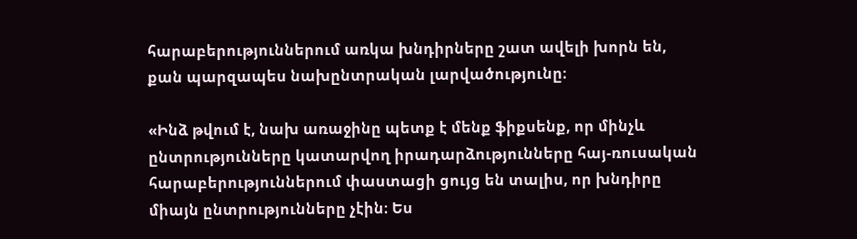հարաբերություններում առկա խնդիրները շատ ավելի խորն են, քան պարզապես նախընտրական լարվածությունը։

«Ինձ թվում է, նախ առաջինը պետք է մենք ֆիքսենք, որ մինչև ընտրությունները կատարվող իրադարձությունները հայ-ռուսական հարաբերություններում փաստացի ցույց են տալիս, որ խնդիրը միայն ընտրությունները չէին։ Ես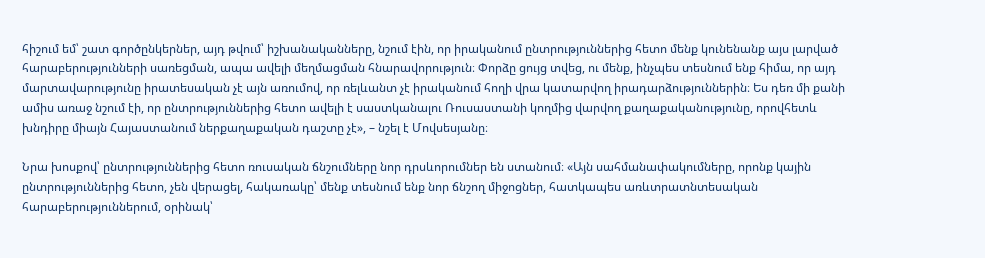հիշում եմ՝ շատ գործընկերներ, այդ թվում՝ իշխանականները, նշում էին, որ իրականում ընտրություններից հետո մենք կունենանք այս լարված հարաբերությունների սառեցման, ապա ավելի մեղմացման հնարավորություն։ Փորձը ցույց տվեց, ու մենք, ինչպես տեսնում ենք հիմա, որ այդ մարտավարությունը իրատեսական չէ այն առումով, որ ռելևանտ չէ իրականում հողի վրա կատարվող իրադարձություններին։ Ես դեռ մի քանի ամիս առաջ նշում էի, որ ընտրություններից հետո ավելի է սաստկանալու Ռուսաստանի կողմից վարվող քաղաքականությունը, որովհետև խնդիրը միայն Հայաստանում ներքաղաքական դաշտը չէ», – նշել է Մովսեսյանը։

Նրա խոսքով՝ ընտրություններից հետո ռուսական ճնշումները նոր դրսևորումներ են ստանում։ «Այն սահմանափակումները, որոնք կային ընտրություններից հետո, չեն վերացել, հակառակը՝ մենք տեսնում ենք նոր ճնշող միջոցներ, հատկապես առևտրատնտեսական հարաբերություններում, օրինակ՝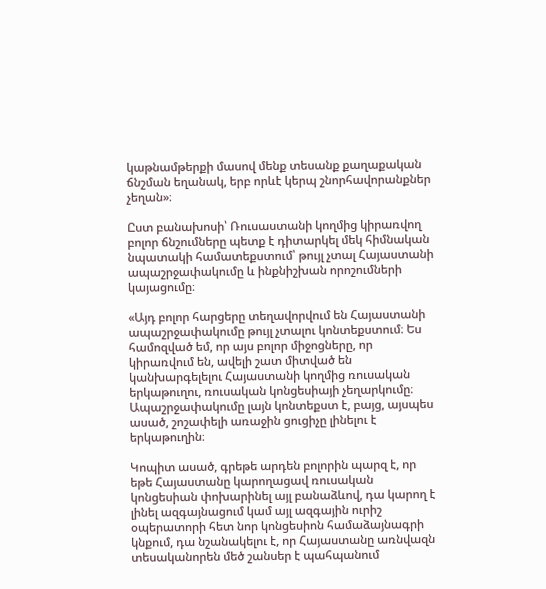կաթնամթերքի մասով մենք տեսանք քաղաքական ճնշման եղանակ, երբ որևէ կերպ շնորհավորանքներ չեղան»։

Ըստ բանախոսի՝ Ռուսաստանի կողմից կիրառվող բոլոր ճնշումները պետք է դիտարկել մեկ հիմնական նպատակի համատեքստում՝ թույլ չտալ Հայաստանի ապաշրջափակումը և ինքնիշխան որոշումների կայացումը։

«Այդ բոլոր հարցերը տեղավորվում են Հայաստանի ապաշրջափակումը թույլ չտալու կոնտեքստում։ Ես համոզված եմ, որ այս բոլոր միջոցները, որ կիրառվում են, ավելի շատ միտված են կանխարգելելու Հայաստանի կողմից ռուսական երկաթուղու, ռուսական կոնցեսիայի չեղարկումը։ Ապաշրջափակումը լայն կոնտեքստ է, բայց, այսպես ասած, շոշափելի առաջին ցուցիչը լինելու է երկաթուղին։

Կոպիտ ասած, գրեթե արդեն բոլորին պարզ է, որ եթե Հայաստանը կարողացավ ռուսական կոնցեսիան փոխարինել այլ բանաձևով, դա կարող է լինել ազգայնացում կամ այլ ազգային ուրիշ օպերատորի հետ նոր կոնցեսիոն համաձայնագրի կնքում, դա նշանակելու է, որ Հայաստանը առնվազն տեսականորեն մեծ շանսեր է պահպանում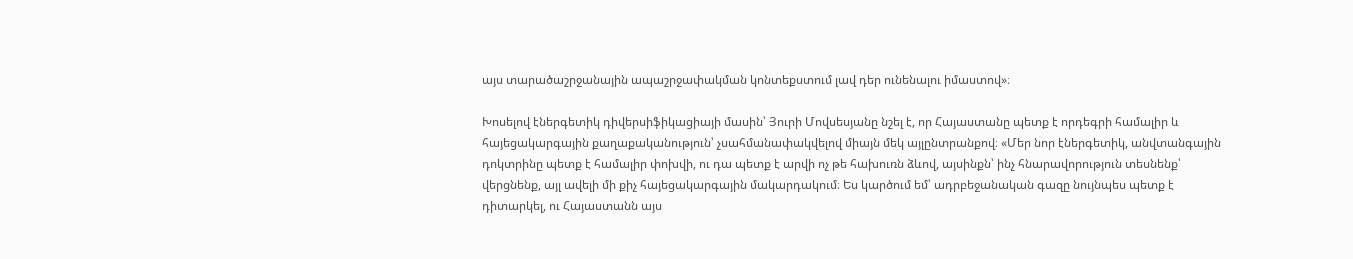այս տարածաշրջանային ապաշրջափակման կոնտեքստում լավ դեր ունենալու իմաստով»։

Խոսելով էներգետիկ դիվերսիֆիկացիայի մասին՝ Յուրի Մովսեսյանը նշել է, որ Հայաստանը պետք է որդեգրի համալիր և հայեցակարգային քաղաքականություն՝ չսահմանափակվելով միայն մեկ այլընտրանքով։ «Մեր նոր էներգետիկ, անվտանգային դոկտրինը պետք է համալիր փոխվի, ու դա պետք է արվի ոչ թե հախուռն ձևով, այսինքն՝ ինչ հնարավորություն տեսնենք՝ վերցնենք, այլ ավելի մի քիչ հայեցակարգային մակարդակում։ Ես կարծում եմ՝ ադրբեջանական գազը նույնպես պետք է դիտարկել, ու Հայաստանն այս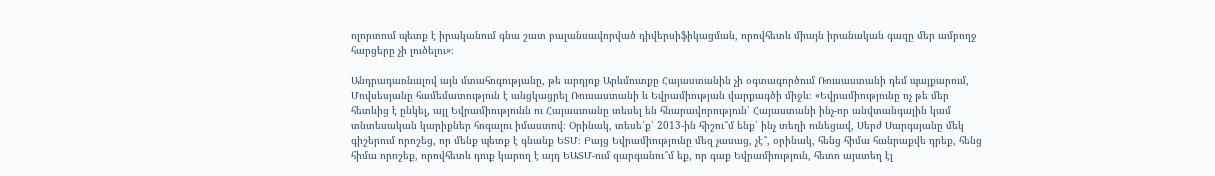ոլորտում պետք է իրականում գնա շատ բալանսավորված դիվերսիֆիկացման, որովհետև միայն իրանական գազը մեր ամբողջ հարցերը չի լուծելու»։

Անդրադառնալով այն մտահոգությանը, թե արդյոք Արևմուտքը Հայաստանին չի օգտագործում Ռուսաստանի դեմ պայքարում, Մովսեսյանը համեմատություն է անցկացրել Ռուսաստանի և Եվրամիության վարքագծի միջև։ «Եվրամիությունը ոչ թե մեր հետևից է ընկել, այլ Եվրամիությունն ու Հայաստանը տեսել են հնարավորություն՝ Հայաստանի ինչ-որ անվտանգային կամ տնտեսական կարիքներ հոգալու իմաստով։ Օրինակ, տեսե՛ք՝ 2013-ին հիշու՞մ ենք՝ ինչ տեղի ունեցավ, Սերժ Սարգսյանը մեկ գիշերում որոշեց, որ մենք պետք է գնանք ԵՏՄ։ Բայց Եվրամիությունը մեզ չասաց, չէ՞, օրինակ, հենց հիմա հանրաքվե դրեք, հենց հիմա որոշեք, որովհետև դուք կարող է այդ ԵԱՏՄ-ում զարգանու՞մ եք, որ գաք Եվրամիություն, հետո այստեղ էլ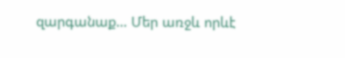զարգանաք… Մեր առջև որևէ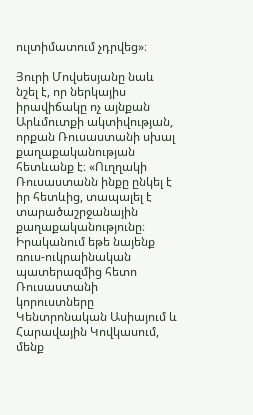ուլտիմատում չդրվեց»։

Յուրի Մովսեսյանը նաև նշել է, որ ներկայիս իրավիճակը ոչ այնքան Արևմուտքի ակտիվության, որքան Ռուսաստանի սխալ քաղաքականության հետևանք է։ «Ուղղակի Ռուսաստանն ինքը ընկել է իր հետևից, տապալել է տարածաշրջանային քաղաքականությունը։ Իրականում եթե նայենք ռուս-ուկրաինական պատերազմից հետո Ռուսաստանի կորուստները Կենտրոնական Ասիայում և Հարավային Կովկասում, մենք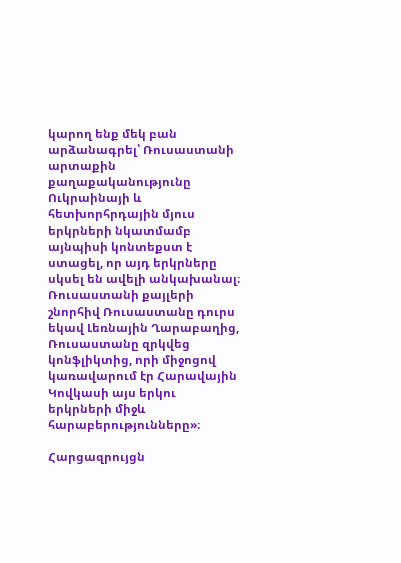կարող ենք մեկ բան արձանագրել՝ Ռուսաստանի արտաքին քաղաքականությունը Ուկրաինայի և հետխորհրդային մյուս երկրների նկատմամբ այնպիսի կոնտեքստ է ստացել, որ այդ երկրները սկսել են ավելի անկախանալ։ Ռուսաստանի քայլերի շնորհիվ Ռուսաստանը դուրս եկավ Լեռնային Ղարաբաղից, Ռուսաստանը զրկվեց կոնֆլիկտից, որի միջոցով կառավարում էր Հարավային Կովկասի այս երկու երկրների միջև հարաբերությունները»։

Հարցազրույցն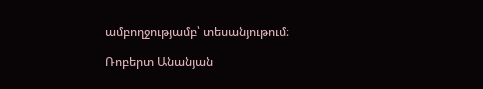ամբողջությամբ՝ տեսանյութում։

Ռոբերտ Անանյան